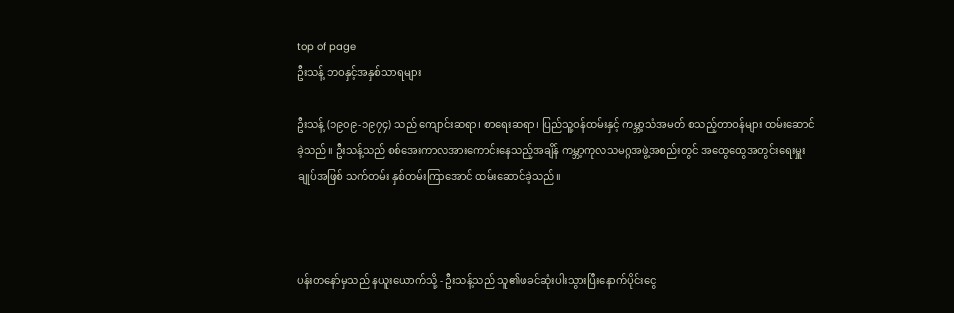top of page
ဦးသန့် ဘဝနှင့်အနှစ်သာရများ

ဦးသန့် (၁၉၀၉-၁၉၇၄) သည် ကျောင်းဆရာ၊ စာရေးဆရာ၊ ပြည်သူ့ဝန်ထမ်းနှင့် ကမ္ဘာ့သံအမတ် စသည့်တာဝန်များ ထမ်းဆောင်ခဲ့သည်။ ဦးသန့်သည် စစ်အေးကာလအားကောင်းနေသည့်အချိန် ကမ္ဘာ့ကုလသမဂ္ဂအဖွဲ့အစည်းတွင် အထွေထွေအတွင်းရေးမှူးချုပ်အဖြစ် သက်တမ်း နှစ်တမ်းကြာအောင် ထမ်းဆောင်ခဲ့သည်။



ပန်းတနော်မှသည် နယူးယောက်သို့ - ဦးသန့်သည် သူ၏ဖခင်ဆုံးပါးသွားပြီးနောက်ပိုင်းငွေ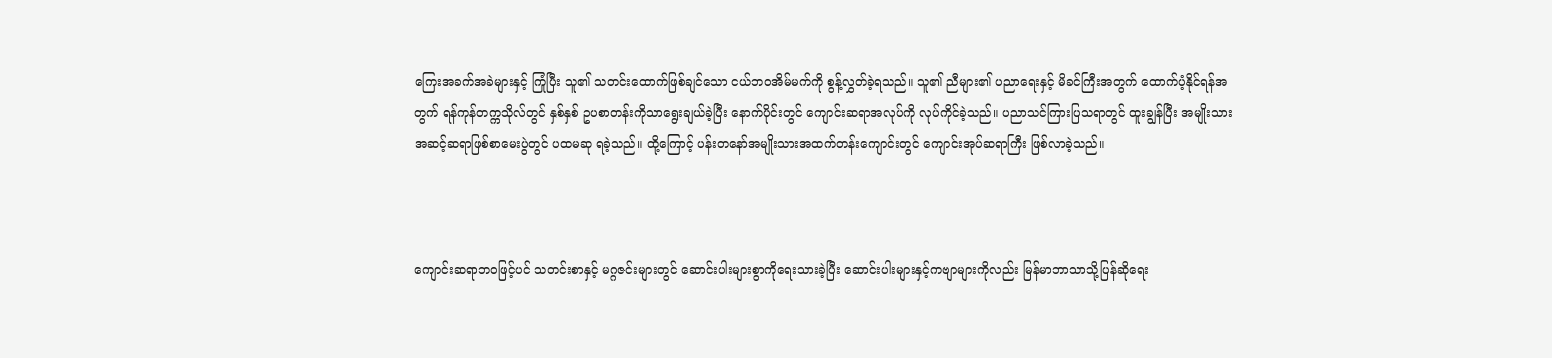ကြေးအခက်အခဲများနှင့် ကြုံပြီး သူ၏ သတင်းထောက်ဖြစ်ချင်သော ငယ်ဘဝအိမ်မက်ကို စွန့်လွှတ်ခဲ့ရသည်။ သူ၏ ညီများ၏ ပညာရေးနှင့် မိခင်ကြီးအတွက် ထောက်ပံ့နိုင်ရန်အတွက် ရန်ကုန်တက္ကသိုလ်တွင် နှစ်နှစ် ဥပစာတန်းကိုသာရွေးချယ်ခဲ့ပြီး နောက်ပိုင်းတွင် ကျောင်းဆရာအလုပ်ကို လုပ်ကိုင်ခဲ့သည်။ ပညာသင်ကြားပြသရာတွင် ထူးချွန်ပြီး အမျိုးသားအဆင့်ဆရာဖြစ်စာမေးပွဲတွင် ပထမဆု ရခဲ့သည်။ ထို့ကြောင့် ပန်းတနော်အမျိုးသားအထက်တန်းကျောင်းတွင် ကျောင်းအုပ်ဆရာကြီး ဖြစ်လာခဲ့သည်။



ကျောင်းဆရာဘဝဖြင့်ပင် သတင်းစာနှင့် မဂ္ဂဇင်းများတွင် ဆောင်းပါးများစွာကိုရေးသားခဲ့ပြီး ဆောင်းပါးများနှင့်ကဗျာများကိုလည်း မြန်မာဘာသာသို့ပြန်ဆိုရေး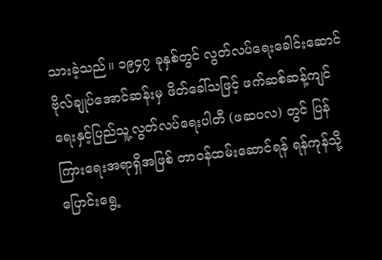သားခဲ့သည်။ ၁၉၄၇ ခုနှစ်တွင် လွတ်လပ်ရေးခေါင်းဆောင် ဗိုလ်ချုပ်အောင်ဆန်းမှ ဖိတ်ခေါ်သဖြင့် ဖက်ဆစ်ဆန့်ကျင်ရေးနှင့်ပြည်သူ့လွတ်လပ်ရေးပါတီ (ဖဆပလ) တွင် ပြန်ကြားရေးအရာရှိအဖြစ် တာဝန်ထမ်းဆောင်ရန် ရန်ကုန်သို့ပြောင်းရွေ့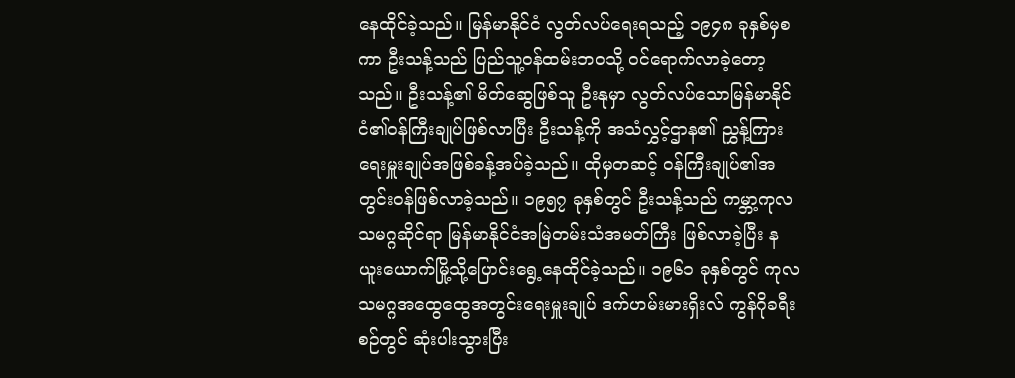နေထိုင်ခဲ့သည်။ မြန်မာနိုင်ငံ လွတ်လပ်ရေးရသည့် ၁၉၄၈ ခုနှစ်မှစကာ ဦးသန့်သည် ပြည်သူ့ဝန်ထမ်းဘဝသို့ ဝင်ရောက်လာခဲ့တော့သည်။ ဦးသန့်၏ မိတ်ဆွေဖြစ်သူ ဦးနုမှာ လွတ်လပ်သောမြန်မာနိုင်ငံ၏ဝန်ကြီးချုပ်ဖြစ်လာပြီး ဦးသန့်ကို အသံလွှင့်ဌာန၏ ညွှန့်ကြားရေးမှူးချုပ်အဖြစ်ခန့်အပ်ခဲ့သည်။ ထိုမှတဆင့် ဝန်ကြီးချုပ်၏အတွင်းဝန်ဖြစ်လာခဲ့သည်။ ၁၉၅၇ ခုနှစ်တွင် ဦးသန့်သည် ကမ္ဘာ့ကုလသမဂ္ဂဆိုင်ရာ မြန်မာနိုင်ငံအမြဲတမ်းသံအမတ်ကြီး ဖြစ်လာခဲ့ပြီး နယူးယောက်မြို့သို့ပြောင်းရွေ့နေထိုင်ခဲ့သည်။ ၁၉၆၁ ခုနှစ်တွင် ကုလသမဂ္ဂအထွေထွေအတွင်းရေးမှူးချုပ် ဒက်ဟမ်းမားရှိးလ် ကွန်ဂိုခရီးစဉ်တွင် ဆုံးပါးသွားပြီး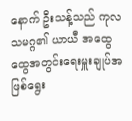နောက် ဦးသန့်သည် ကုလသမဂ္ဂ၏ ယာယီ အထွေထွေအတွင်းရေးမှူးချုပ်အဖြစ်ရွေး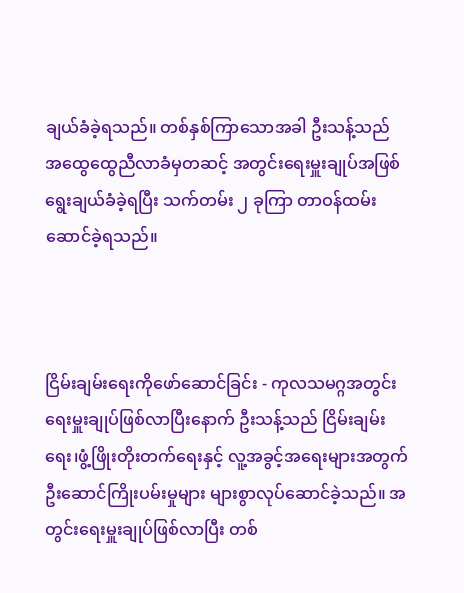ချယ်ခံခဲ့ရသည်။ တစ်နှစ်ကြာသောအခါ ဦးသန့်သည် အထွေထွေညီလာခံမှတဆင့် အတွင်းရေးမှူးချုပ်အဖြစ် ရွေးချယ်ခံခဲ့ရပြီး သက်တမ်း ၂ ခုကြာ တာဝန်ထမ်းဆောင်ခဲ့ရသည်။



ငြိမ်းချမ်းရေးကိုဖော်ဆောင်ခြင်း - ကုလသမဂ္ဂအတွင်းရေးမှူးချုပ်ဖြစ်လာပြီးနောက် ဦးသန့်သည် ငြိမ်းချမ်းရေး၊ဖွံ့ဖြိုးတိုးတက်ရေးနှင့် လူ့အခွင့်အရေးများအတွက် ဦးဆောင်ကြိုးပမ်းမှုများ များစွာလုပ်ဆောင်ခဲ့သည်။ အတွင်းရေးမှူးချုပ်ဖြစ်လာပြီး တစ်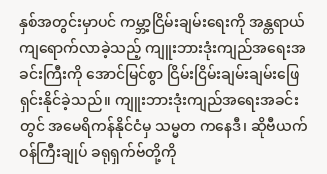နှစ်အတွင်းမှာပင် ကမ္ဘာ့ငြိမ်းချမ်းရေးကို အန္တရာယ်ကျရောက်လာခဲ့သည့် ကျူးဘားဒုံးကျည်အရေးအခင်းကြီးကို အောင်မြင်စွာ ငြိမ်းငြိမ်းချမ်းချမ်းဖြေရှင်းနိုင်ခဲ့သည်။ ကျူးဘားဒုံးကျည်အရေးအခင်းတွင် အမေရိကန်နိုင်ငံမှ သမ္မတ ကနေဒီ၊ ဆိုဗီယက်ဝန်ကြီးချုပ် ခရုရှက်ဗ်တို့ကို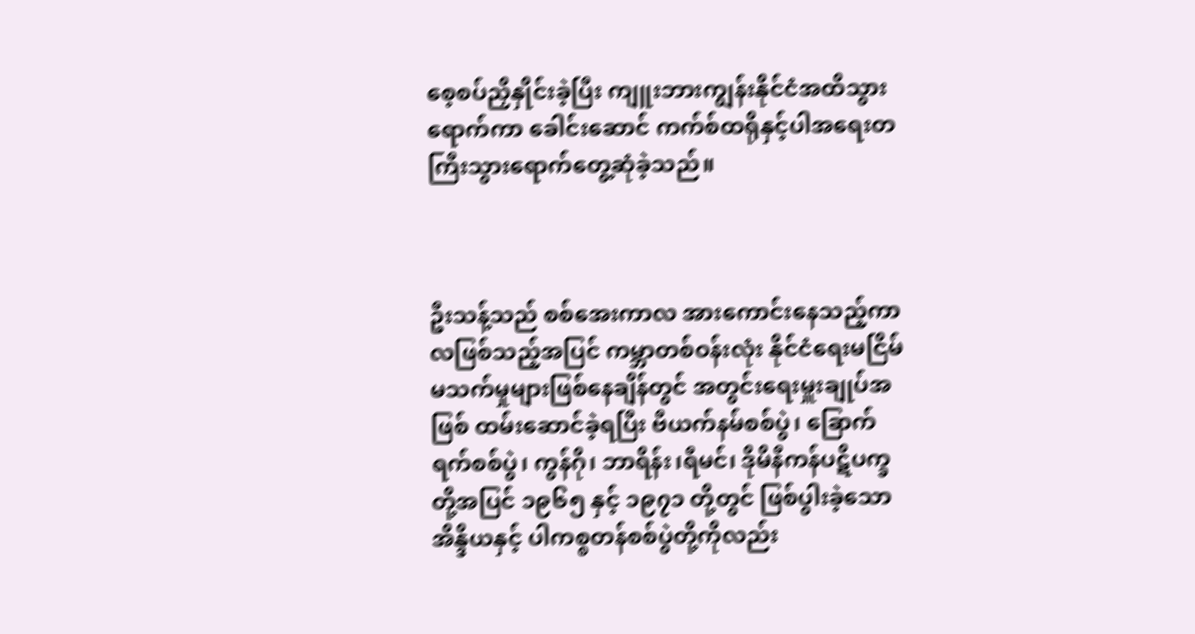စေ့စပ်ညှိနှိုင်းခဲ့ပြီး ကျူးဘားကျွန်းနိုင်ငံအထိသွားရောက်ကာ ခေါင်းဆောင် ကက်စ်ထရိုနှင့်ပါအရေးတကြီးသွားရောက်တွေ့ဆုံခဲ့သည်။



ဦးသန့်သည် စစ်အေးကာလ အားကောင်းနေသည့်ကာလဖြစ်သည့်အပြင် ကမ္ဘာတစ်ဝန်းလုံး နိုင်ငံရေးမငြိမ်မသက်မှုများဖြစ်နေချိန်တွင် အတွင်းရေးမှူးချုပ်အဖြစ် ထမ်းဆောင်ခဲ့ရပြီး ဗီယက်နမ်စစ်ပွဲ၊ ခြောက်ရက်စစ်ပွဲ၊ ကွန်ဂို၊ ဘာရိန်း၊ရီမင်၊ ဒိုမိနီကန်ပဋိပက္ခတို့အပြင် ၁၉၆၅ နှင့် ၁၉၇၁ တို့တွင် ဖြစ်ပွါးခဲ့သော အိန္ဒိယနှင့် ပါကစ္စတန်စစ်ပွဲတို့ကိုလည်း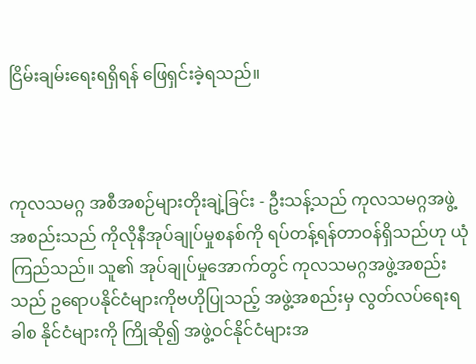ငြိမ်းချမ်းရေးရရှိရန် ဖြေရှင်းခဲ့ရသည်။



ကုလသမဂ္ဂ အစီအစဉ်များတိုးချဲ့ခြင်း - ဦးသန့်သည် ကုလသမဂ္ဂအဖွဲ့အစည်းသည် ကိုလိုနီအုပ်ချုပ်မှုစနစ်ကို ရပ်တန့်ရန်တာဝန်ရှိသည်ဟု ယုံကြည်သည်။ သူ၏ အုပ်ချုပ်မှုအောက်တွင် ကုလသမဂ္ဂအဖွဲ့အစည်းသည် ဥရောပနိုင်ငံများကိုဗဟိုပြုသည့် အဖွဲ့အစည်းမှ လွတ်လပ်ရေးရခါစ နိုင်ငံများကို ကြိုဆို၍ အဖွဲ့ဝင်နိုင်ငံများအ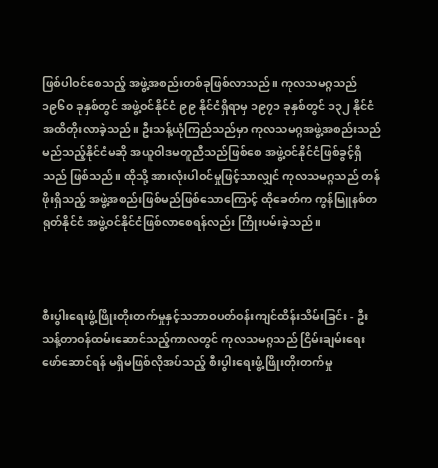ဖြစ်ပါဝင်စေသည့် အဖွဲ့အစည်းတစ်ခုဖြစ်လာသည်။ ကုလသမဂ္ဂသည် ၁၉၆၀ ခုနှစ်တွင် အဖွဲ့ဝင်နိုင်ငံ ၉၉ နိုင်ငံရှိရာမှ ၁၉၇၁ ခုနှစ်တွင် ၁၃၂ နိုင်ငံအထိတိုးလာခဲ့သည်။ ဦးသန့်ယုံကြည်သည်မှာ ကုလသမဂ္ဂအဖွဲ့အစည်းသည် မည်သည့်နိုင်ငံမဆို အယူဝါဒမတူညီသည်ဖြစ်စေ အဖွဲ့ဝင်နိုင်ငံဖြစ်ခွင့်ရှိသည် ဖြစ်သည်။ ထိုသို့ အားလုံးပါဝင်မှုဖြင့်သာလျှင် ကုလသမဂ္ဂသည် တန်ဖိုးရှိသည့် အဖွဲ့အစည်းဖြစ်မည်ဖြစ်သောကြောင့် ထိုခေတ်က ကွန်မြူနစ်တရုတ်နိုင်ငံ အဖွဲ့ဝင်နိုင်ငံဖြစ်လာစေရန်လည်း ကြိုးပမ်းခဲ့သည်။



စီးပွါးရေးဖွံ့ဖြိုးတိုးတက်မှုနှင့်သဘာဝပတ်ဝန်းကျင်ထိန်းသိမ်းခြင်း - ဦးသန့်တာဝန်ထမ်းဆောင်သည့်ကာလတွင် ကုလသမဂ္ဂသည် ငြိမ်းချမ်းရေးဖော်ဆောင်ရန် မရှိမဖြစ်လိုအပ်သည့် စီးပွါးရေးဖွံ့ဖြိုးတိုးတက်မှု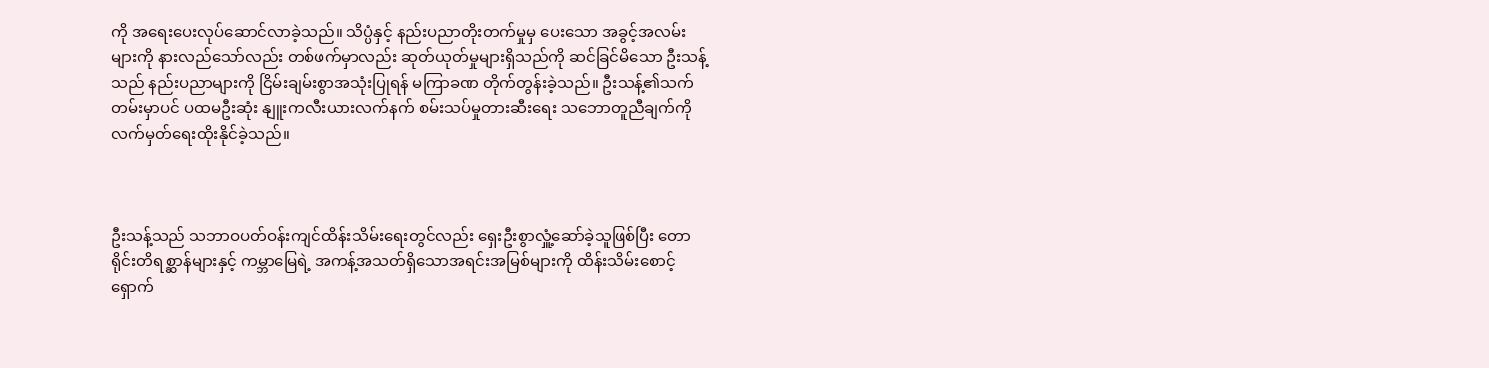ကို အရေးပေးလုပ်ဆောင်လာခဲ့သည်။ သိပ္ပံနှင့် နည်းပညာတိုးတက်မှုမှ ပေးသော အခွင့်အလမ်းများကို နားလည်သော်လည်း တစ်ဖက်မှာလည်း ဆုတ်ယုတ်မှုများရှိသည်ကို ဆင်ခြင်မိသော ဦးသန့်သည် နည်းပညာများကို ငြိမ်းချမ်းစွာအသုံးပြုရန် မကြာခဏ တိုက်တွန်းခဲ့သည်။ ဦးသန့်၏သက်တမ်းမှာပင် ပထမဦးဆုံး နျူးကလီးယားလက်နက် စမ်းသပ်မှုတားဆီးရေး သဘောတူညီချက်ကို လက်မှတ်ရေးထိုးနိုင်ခဲ့သည်။



ဦးသန့်သည် သဘာဝပတ်ဝန်းကျင်ထိန်းသိမ်းရေးတွင်လည်း ရှေးဦးစွာလှူံ့ဆော်ခဲ့သူဖြစ်ပြီး တောရိုင်းတိရစ္ဆာန်များနှင့် ကမ္ဘာမြေရဲ့ အကန့်အသတ်ရှိသောအရင်းအမြစ်များကို ထိန်းသိမ်းစောင့်ရှောက်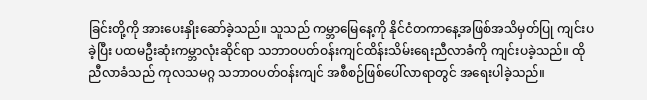ခြင်းတို့ကို အားပေးနှိုးဆော်ခဲ့သည်။ သူသည် ကမ္ဘာမြေနေ့ကို နိုင်ငံတကာနေ့အဖြစ်အသိမှတ်ပြု ကျင်းပခဲ့ပြီး ပထမဦးဆုံးကမ္ဘာလုံးဆိုင်ရာ သဘာဝပတ်ဝန်းကျင်ထိန်းသိမ်းရေးညီလာခံကို ကျင်းပခဲ့သည်။ ထိုညီလာခံသည် ကုလသမဂ္ဂ သဘာဝပတ်ဝန်းကျင် အစီစဉ်ဖြစ်ပေါ်လာရာတွင် အရေးပါခဲ့သည်။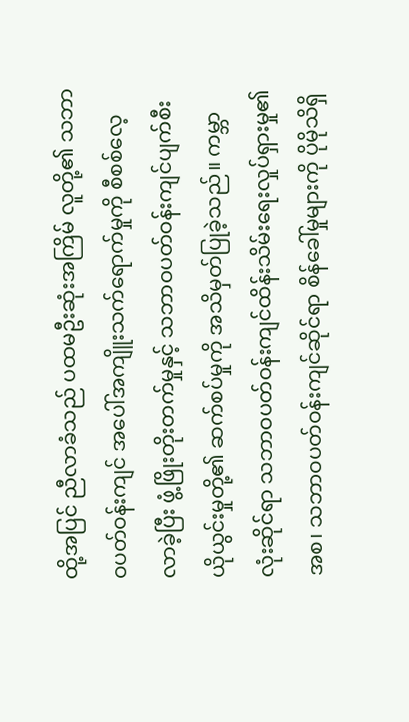ထို့အပြင် ညီလာခံသည် ပထမဦးဆုံးအကြိမ် လူတို့၏ သဘာဝပတ်ဝန်းကျင် အပေါ်အကျိူးသက်ရောက်မှုကို စီစစ်လေ့လာခဲ့ပြီး ဖွံ့ဖြိုးတိုးတက်မှုနှင့် သဘာဝပတ်ဝန်းကျင်ပျက်စီးယိုယွင်းမှုတို့၏ ဆက်စပ်မှုကို အသိမှတ်ပြုခဲ့သည်။ ကမ္ဘာလုံးဆိုင်ရာ သဘာဝပတ်ဝန်းကျင်ထိန်းသိမ်းရေးလှုပ်ရှားမှု၏အစ၊ သဘာဝပတ်ဝန်းကျင်ဆိုင်ရာ စိန်ခေါ်မှုများကို ပိုမိုသိရှိ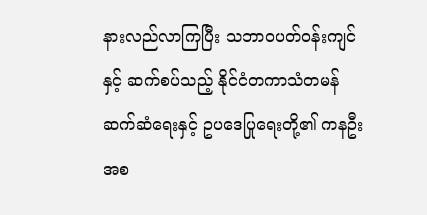နားလည်လာကြပြီး သဘာဝပတ်ဝန်းကျင်နှင့် ဆက်စပ်သည့် နိုင်ငံတကာသံတမန်ဆက်ဆံရေးနှင့် ဥပဒေပြုရေးတို့၏ ကနဦးအစ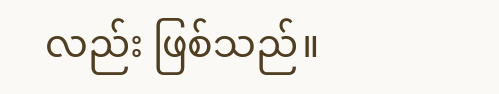လည်း ဖြစ်သည်။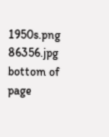1950s.png
86356.jpg
bottom of page